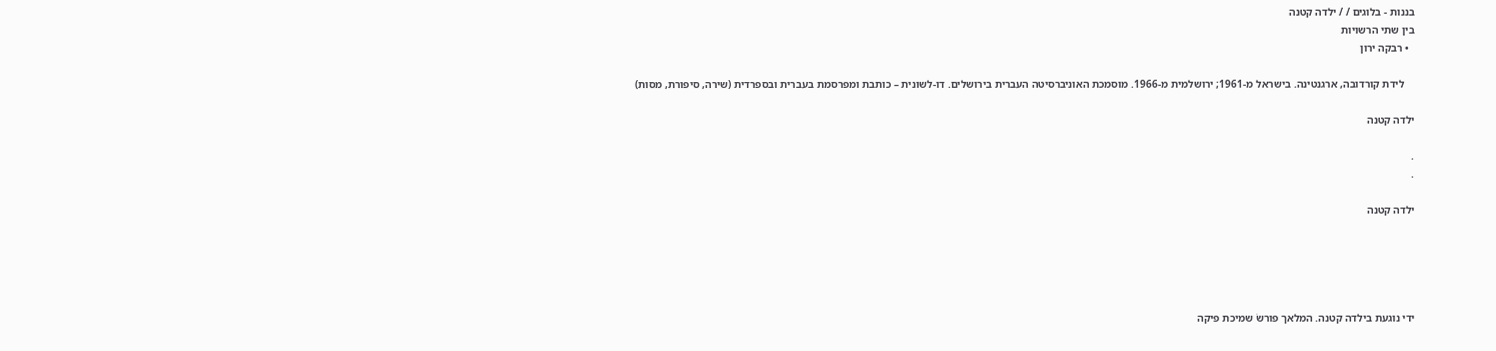בננות - בלוגים / / ילדה קטנה
בין שתי הרשויות
  • רבקה ירון

    לידת קורדובה, ארגנטינה. בישראל מ-1961; ירושלמית מ-1966. מוסמכת האוניברסיטה העברית בירושלים. דו-לשונית – כותבת ומפרסמת בעברית ובספרדית (שירה, סיפורת, מסות)

ילדה קטנה

.
.

ילדה קטנה





ידי נוגעת בילדה קטנה. המלאך פורשׂ שמיכת פיקה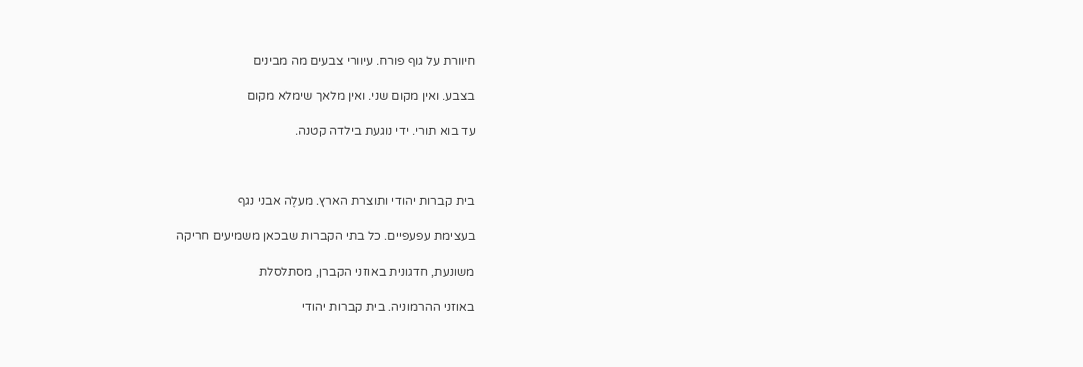חיוורת על גוף פורח. עיוורי צבעים מה מבינים

בצבע. ואין מקום שני. ואין מלאך שימלא מקום

עד בוא תורי. ידי נוגעת בילדה קטנה.



בית קברות יהודי ותוצרת הארץ. מעלֶה אבני נגף

בעצימת עפעפיים. כל בתי הקברות שבכאן משמיעים חריקה

משונעת, חדגונית באוזני הקברן, מסתלסלת

באוזני ההרמוניה. בית קברות יהודי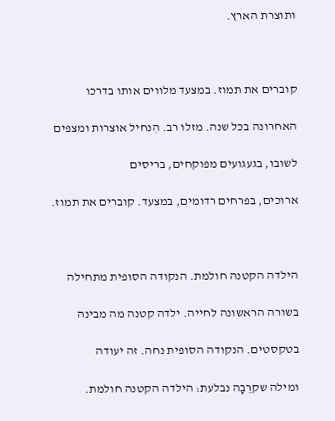ותוצרת הארץ.



קוברים את תמוז. במצעד מלווים אותו בדרכו

האחרונה בכל שנה. מזלו רב. הִנחיל אוצרות ומצפים

לשובו, בגעגועים מפוקחים, בריסים

ארוכים, בפרחים רדומים, במצעד. קוברים את תמוז.



הילדה הקטנה חולמת. הנקודה הסופית מתחילה

בשורה הראשונה לחייה. ילדה קטנה מה מבינה

בטקסטים. הנקודה הסופית נחה. זה יעודה

ומילה שקרֵבָה נבלעת: הילדה הקטנה חולמת.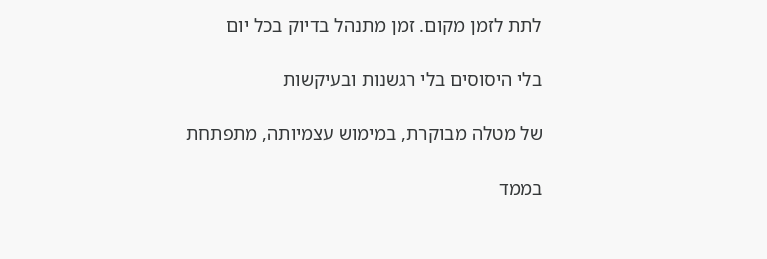לתת לזמן מקום. זמן מתנהל בדיוק בכל יום

בלי היסוסים בלי רגשנות ובעיקשות

של מטלה מבוקרת, במימוש עצמיותה, מתפתחת

בממד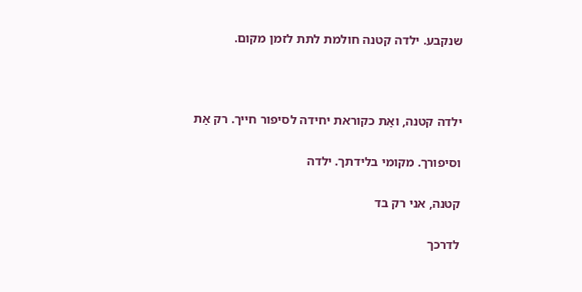שנקבע. ילדה קטנה חולמת לתת לזמן מקום.



ילדה קטנה, ואַת כקוראת יחידה לסיפור חייך. רק אַת

וסיפורך. מקומי בלידתך. ילדה

קטנה, אני רק בד

לדרכך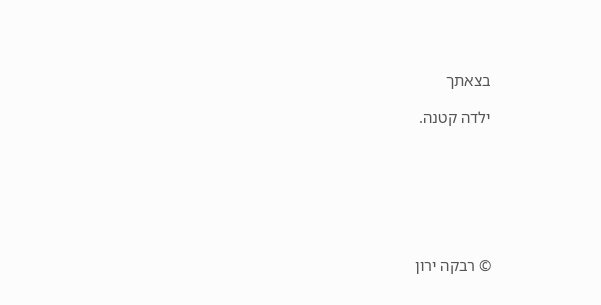בצאתך

ילדה קטנה.







© רבקה ירון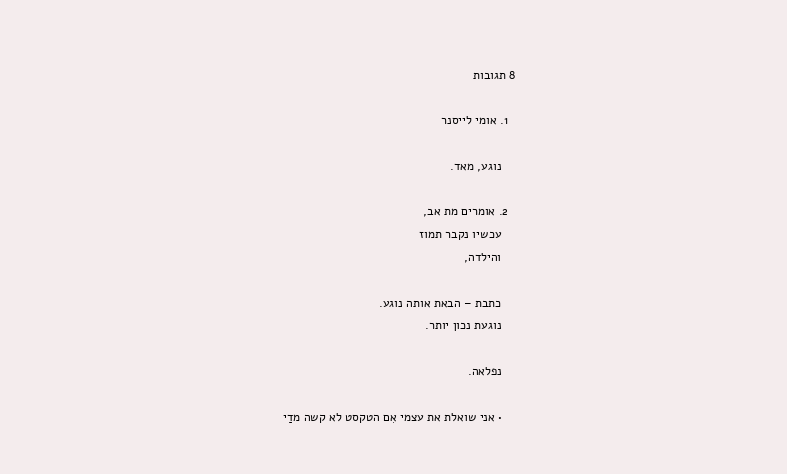8 תגובות

  1. אומי לייסנר

    נוגע, מאד.

  2. אומרים מת אב,
    עכשיו נקבר תמוז
    והילדה,

    כתבת – הבאת אותה נוגע.
    נוגעת נכון יותר.

    נפלאה.

    • אני שואלת את עצמי אִם הטקסט לא קשה מדַי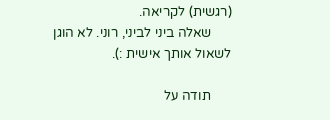(רגשית) לקריאה.
      שאלה ביני לביני, רוני. לא הוגן לשאול אותך אישית :).

      תודה על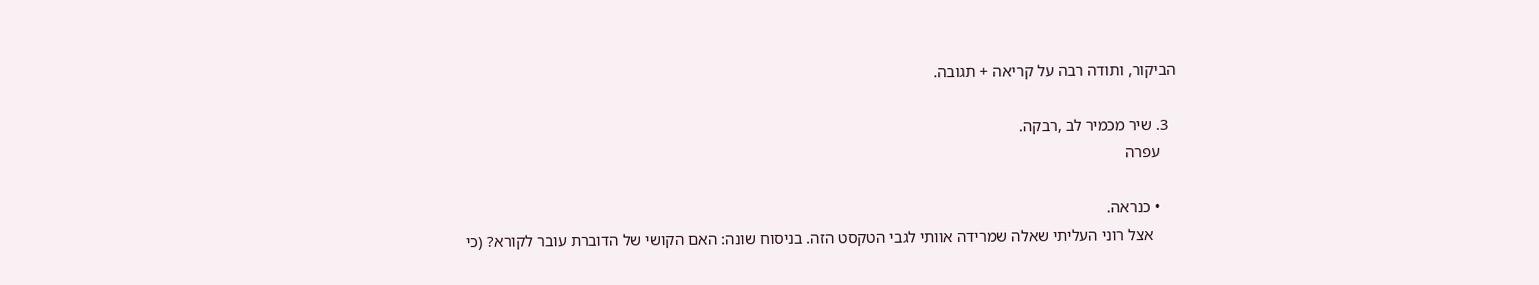הביקור, ותודה רבה על קריאה + תגובה.

  3. שיר מכמיר לב ,רבקה.
    עפרה

    • כנראה.
      אצל רוני העליתי שאלה שמרידה אוותי לגבי הטקסט הזה. בניסוח שונה: האם הקושי של הדוברת עובר לקורא? (כי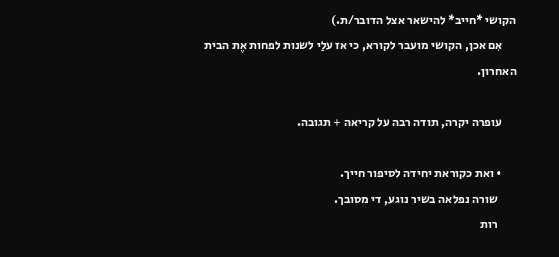הקושי *חייב* להישאר אצל הדובר/ת.)
      אִם אכן, הקושי מועבר לקורא, כי אז עלַי לשנות לפחות אֶת הבית האחרון.

      עופרה יקרה, תודה רבה על קריאה + תגובה.

      • ואת כקוראת יחידה לסיפור חייך.
        שורה נפלאה בשיר נוגע, די מסובך.
        רות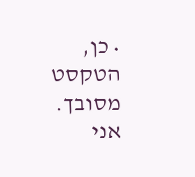• כן, הטקסט מסובך. אני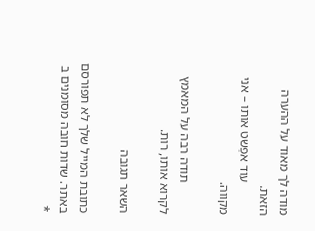מודה לך מאוד על ההערה הזאת.
          עוד אפַשט אותו – אני מקווה.

          תודה רבה על המאמץ לקרוא אותו, רות.

השאר תגובה

כתובת המייל שלך לא תפורסם באתר. שדות חובה מסומנים ב *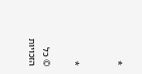*


*

© כל הזכויות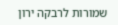שמורות לרבקה ירון